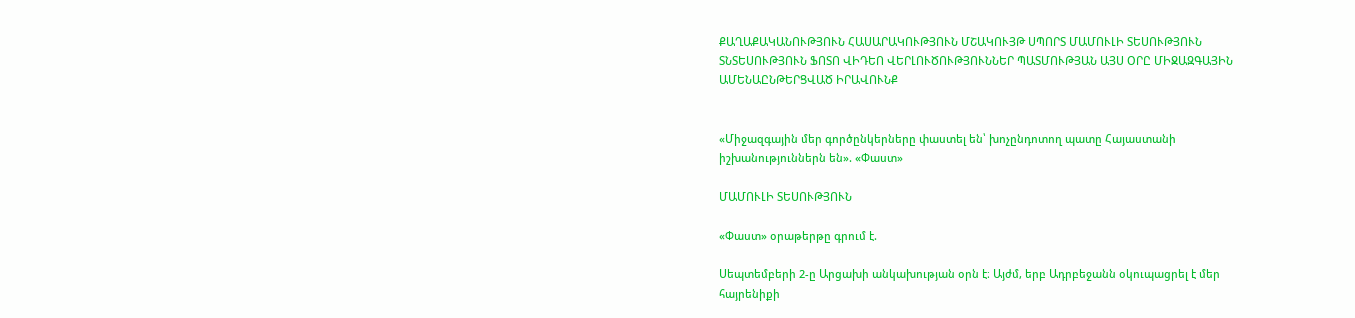ՔԱՂԱՔԱԿԱՆՈՒԹՅՈՒՆ ՀԱՍԱՐԱԿՈՒԹՅՈՒՆ ՄՇԱԿՈՒՅԹ ՍՊՈՐՏ ՄԱՄՈՒԼԻ ՏԵՍՈՒԹՅՈՒՆ ՏՆՏԵՍՈՒԹՅՈՒՆ ՖՈՏՈ ՎԻԴԵՈ ՎԵՐԼՈՒԾՈՒԹՅՈՒՆՆԵՐ ՊԱՏՄՈՒԹՅԱՆ ԱՅՍ ՕՐԸ ՄԻՋԱԶԳԱՅԻՆ ԱՄԵՆԱԸՆԹԵՐՑՎԱԾ ԻՐԱՎՈՒՆՔ


«Միջազգային մեր գործընկերները փաստել են՝ խոչընդոտող պատը Հայաստանի իշխանություններն են». «Փաստ»

ՄԱՄՈՒԼԻ ՏԵՍՈՒԹՅՈՒՆ

«Փաստ» օրաթերթը գրում է.

Սեպտեմբերի 2-ը Արցախի անկախության օրն է։ Այժմ, երբ Ադրբեջանն օկուպացրել է մեր հայրենիքի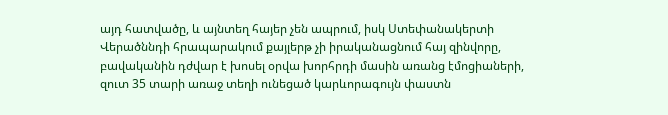այդ հատվածը, և այնտեղ հայեր չեն ապրում, իսկ Ստեփանակերտի Վերածննդի հրապարակում քայլերթ չի իրականացնում հայ զինվորը, բավականին դժվար է խոսել օրվա խորհրդի մասին առանց էմոցիաների, զուտ 35 տարի առաջ տեղի ունեցած կարևորագույն փաստն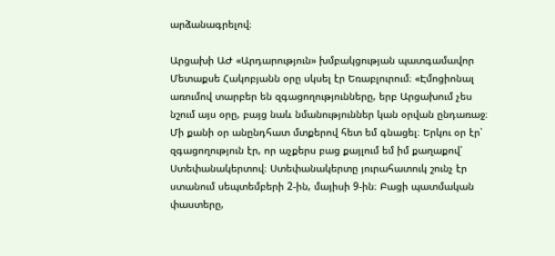արձանագրելով։

Արցախի ԱԺ «Արդարություն» խմբակցության պատգամավոր Մետաքսե Հակոբյանն օրը սկսել էր Եռաբլուրում։ «Էմոցիոնալ առումով տարբեր են զգացողությունները, երբ Արցախում չես նշում այս օրը, բայց նաև նմանություններ կան օրվան ընդառաջ։ Մի քանի օր անընդհատ մտքերով հետ եմ գնացել։ Երկու օր էր՝ զգացողություն էր, որ աչքերս բաց քայլում եմ իմ քաղաքով՝ Ստեփանակերտով։ Ստեփանակերտը յուրահատուկ շունչ էր ստանում սեպտեմբերի 2-ին, մայիսի 9-ին։ Բացի պատմական փաստերը,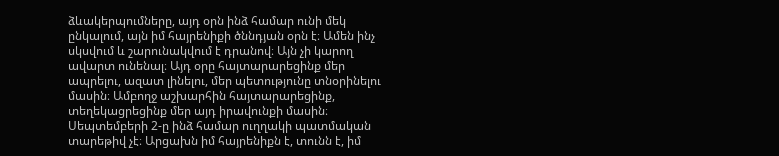ձևակերպումները, այդ օրն ինձ համար ունի մեկ ընկալում, այն իմ հայրենիքի ծննդյան օրն է։ Ամեն ինչ սկսվում և շարունակվում է դրանով։ Այն չի կարող ավարտ ունենալ։ Այդ օրը հայտարարեցինք մեր ապրելու, ազատ լինելու, մեր պետությունը տնօրինելու մասին։ Ամբողջ աշխարհին հայտարարեցինք, տեղեկացրեցինք մեր այդ իրավունքի մասին։ Սեպտեմբերի 2-ը ինձ համար ուղղակի պատմական տարեթիվ չէ։ Արցախն իմ հայրենիքն է, տունն է, իմ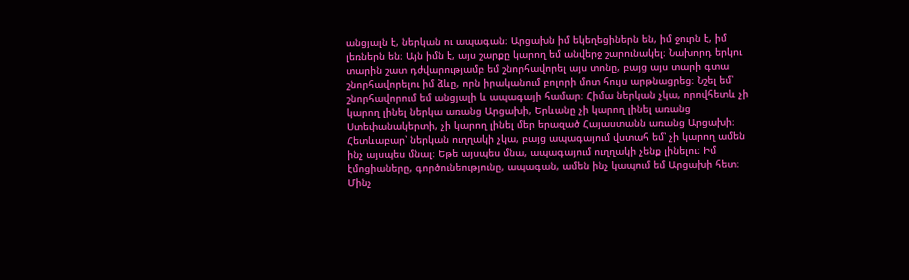անցյալն է, ներկան ու ապագան։ Արցախն իմ եկեղեցիներն են, իմ ջուրն է, իմ լեռներն են։ Այն իմն է, այս շարքը կարող եմ անվերջ շարունակել։ Նախորդ երկու տարին շատ դժվարությամբ եմ շնորհավորել այս տոնը, բայց այս տարի գտա շնորհավորելու իմ ձևը, որն իրականում բոլորի մոտ հույս արթնացրեց։ Նշել եմ՝ շնորհավորում եմ անցյալի և ապագայի համար։ Հիմա ներկան չկա, որովհետև չի կարող լինել ներկա առանց Արցախի, Երևանը չի կարող լինել առանց Ստեփանակերտի, չի կարող լինել մեր երազած Հայաստանն առանց Արցախի։ Հետևաբար՝ ներկան ուղղակի չկա, բայց ապագայում վստահ եմ՝ չի կարող ամեն ինչ այսպես մնալ։ Եթե այսպես մնա, ապագայում ուղղակի չենք լինելու։ Իմ էմոցիաները, գործունեությունը, ապագան, ամեն ինչ կապում եմ Արցախի հետ։ Մինչ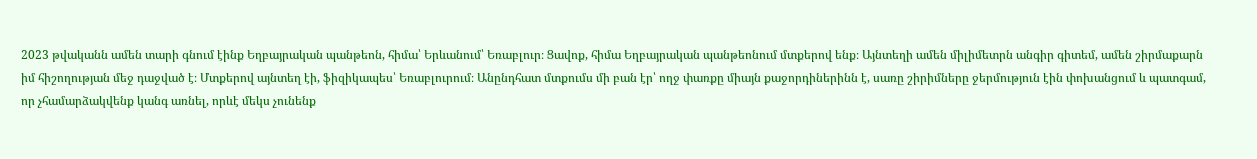2023 թվականն ամեն տարի գնում էինք Եղբայրական պանթեոն, հիմա՝ Երևանում՝ Եռաբլուր։ Ցավոք, հիմա Եղբայրական պանթեոնում մտքերով ենք։ Այնտեղի ամեն միլիմետրն անգիր գիտեմ, ամեն շիրմաքարն իմ հիշողության մեջ դաջված է։ Մտքերով այնտեղ էի, ֆիզիկապես՝ Եռաբլուրում։ Անընդհատ մտքումս մի բան էր՝ ողջ փառքը միայն քաջորդիներինն է, սառը շիրիմները ջերմություն էին փոխանցում և պատգամ, որ չհամարձակվենք կանգ առնել, որևէ մեկս չունենք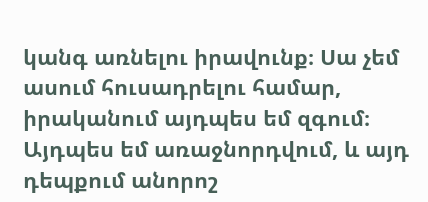կանգ առնելու իրավունք։ Սա չեմ ասում հուսադրելու համար, իրականում այդպես եմ զգում։ Այդպես եմ առաջնորդվում, և այդ դեպքում անորոշ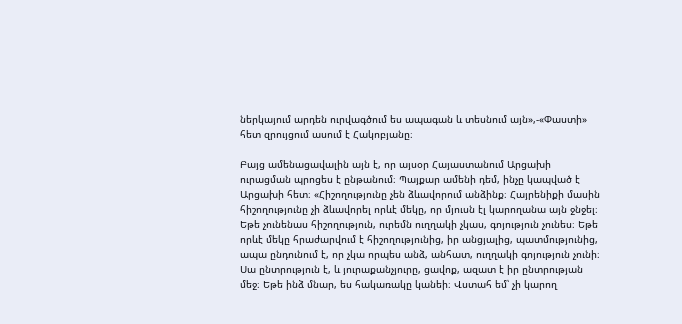ներկայում արդեն ուրվագծում ես ապագան և տեսնում այն»,-«Փաստի» հետ զրույցում ասում է Հակոբյանը։

Բայց ամենացավալին այն է, որ այսօր Հայաստանում Արցախի ուրացման պրոցես է ընթանում։ Պայքար ամենի դեմ, ինչը կապված է Արցախի հետ։ «Հիշողությունը չեն ձևավորում անձինք։ Հայրենիքի մասին հիշողությունը չի ձևավորել որևէ մեկը, որ մյուսն էլ կարողանա այն ջնջել։ Եթե չունենաս հիշողություն, ուրեմն ուղղակի չկաս, գոյություն չունես։ Եթե որևէ մեկը հրաժարվում է հիշողությունից, իր անցյալից, պատմությունից, ապա ընդունում է, որ չկա որպես անձ, անհատ, ուղղակի գոյություն չունի։ Սա ընտրություն է, և յուրաքանչյուրը, ցավոք, ազատ է իր ընտրության մեջ։ Եթե ինձ մնար, ես հակառակը կանեի։ Վստահ եմ՝ չի կարող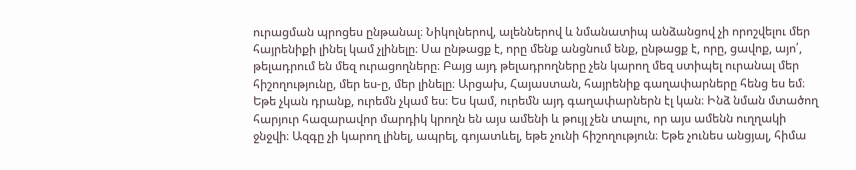ուրացման պրոցես ընթանալ։ Նիկոլներով, ալեններով և նմանատիպ անձանցով չի որոշվելու մեր հայրենիքի լինել կամ չլինելը։ Սա ընթացք է, որը մենք անցնում ենք, ընթացք է, որը, ցավոք, այո՛, թելադրում են մեզ ուրացողները։ Բայց այդ թելադրողները չեն կարող մեզ ստիպել ուրանալ մեր հիշողությունը, մեր ես-ը, մեր լինելը։ Արցախ, Հայաստան, հայրենիք գաղափարները հենց ես եմ։ Եթե չկան դրանք, ուրեմն չկամ ես։ Ես կամ, ուրեմն այդ գաղափարներն էլ կան։ Ինձ նման մտածող հարյուր հազարավոր մարդիկ կրողն են այս ամենի և թույլ չեն տալու, որ այս ամենն ուղղակի ջնջվի։ Ազգը չի կարող լինել, ապրել, գոյատևել, եթե չունի հիշողություն։ Եթե չունես անցյալ, հիմա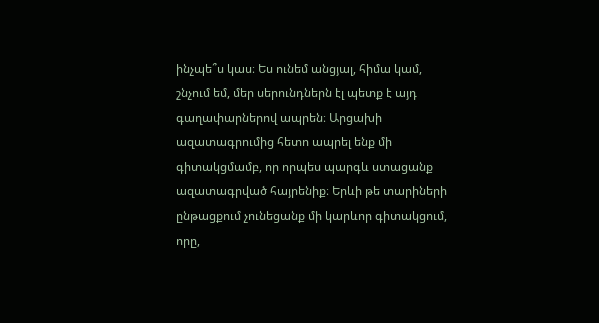ինչպե՞ս կաս։ Ես ունեմ անցյալ, հիմա կամ, շնչում եմ, մեր սերունդներն էլ պետք է այդ գաղափարներով ապրեն։ Արցախի ազատագրումից հետո ապրել ենք մի գիտակցմամբ, որ որպես պարգև ստացանք ազատագրված հայրենիք։ Երևի թե տարիների ընթացքում չունեցանք մի կարևոր գիտակցում, որը,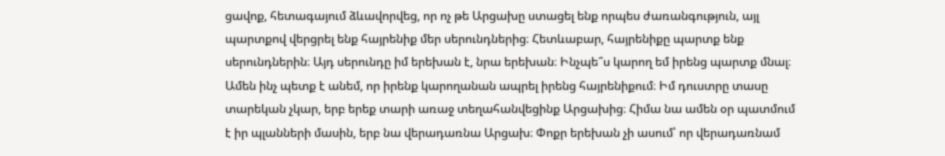ցավոք, հետագայում ձևավորվեց, որ ոչ թե Արցախը ստացել ենք որպես ժառանգություն, այլ պարտքով վերցրել ենք հայրենիք մեր սերունդներից։ Հետևաբար, հայրենիքը պարտք ենք սերունդներին։ Այդ սերունդը իմ երեխան է, նրա երեխան։ Ինչպե՞ս կարող եմ իրենց պարտք մնալ։ Ամեն ինչ պետք է անեմ, որ իրենք կարողանան ապրել իրենց հայրենիքում։ Իմ դուստրը տասը տարեկան չկար, երբ երեք տարի առաջ տեղահանվեցինք Արցախից։ Հիմա նա ամեն օր պատմում է իր պլանների մասին, երբ նա վերադառնա Արցախ։ Փոքր երեխան չի ասում՝ որ վերադառնամ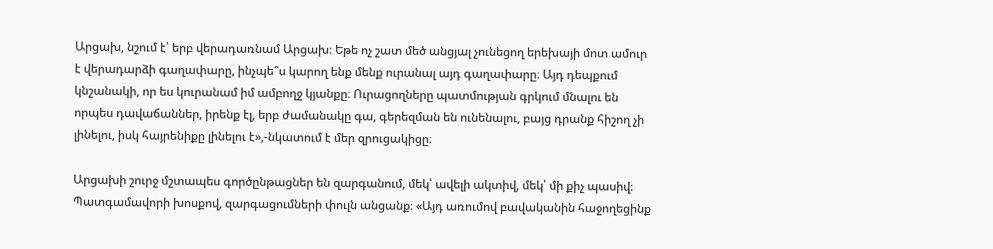Արցախ, նշում է՝ երբ վերադառնամ Արցախ։ Եթե ոչ շատ մեծ անցյալ չունեցող երեխայի մոտ ամուր է վերադարձի գաղափարը, ինչպե՞ս կարող ենք մենք ուրանալ այդ գաղափարը։ Այդ դեպքում կնշանակի, որ ես կուրանամ իմ ամբողջ կյանքը։ Ուրացողները պատմության գրկում մնալու են որպես դավաճաններ, իրենք էլ, երբ ժամանակը գա, գերեզման են ունենալու, բայց դրանք հիշող չի լինելու, իսկ հայրենիքը լինելու է»,-նկատում է մեր զրուցակիցը։

Արցախի շուրջ մշտապես գործընթացներ են զարգանում, մեկ՝ ավելի ակտիվ, մեկ՝ մի քիչ պասիվ։ Պատգամավորի խոսքով, զարգացումների փուլն անցանք։ «Այդ առումով բավականին հաջողեցինք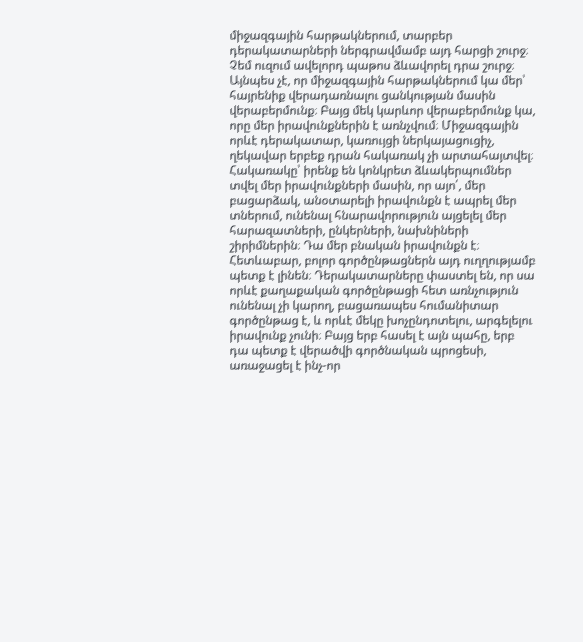միջազգային հարթակներում, տարբեր դերակատարների ներգրավմամբ այդ հարցի շուրջ։ Չեմ ուզում ավելորդ պաթոս ձևավորել դրա շուրջ։ Այնպես չէ, որ միջազգային հարթակներում կա մեր՝ հայրենիք վերադառնալու ցանկության մասին վերաբերմունք։ Բայց մեկ կարևոր վերաբերմունք կա, որը մեր իրավունքներին է առնչվում։ Միջազգային որևէ դերակատար, կառույցի ներկայացուցիչ, ղեկավար երբեք դրան հակառակ չի արտահայտվել։ Հակառակը՝ իրենք են կոնկրետ ձևակերպումներ տվել մեր իրավունքների մասին, որ այո՛, մեր բացարձակ, անօտարելի իրավունքն է ապրել մեր տներում, ունենալ հնարավորություն այցելել մեր հարազատների, ընկերների, նախնիների շիրիմներին։ Դա մեր բնական իրավունքն է։ Հետևաբար, բոլոր գործընթացներն այդ ուղղությամբ պետք է լինեն։ Դերակատարները փաստել են, որ սա որևէ քաղաքական գործընթացի հետ առնչություն ունենալ չի կարող, բացառապես հումանիտար գործընթաց է, և որևէ մեկը խոչընդոտելու, արգելելու իրավունք չունի։ Բայց երբ հասել է այն պահը, երբ դա պետք է վերածվի գործնական պրոցեսի, առաջացել է ինչ-որ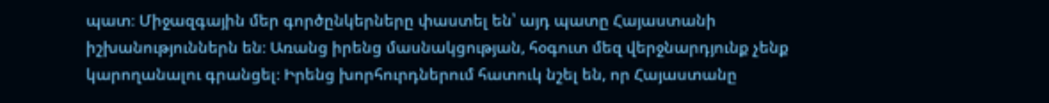պատ։ Միջազգային մեր գործընկերները փաստել են՝ այդ պատը Հայաստանի իշխանություններն են։ Առանց իրենց մասնակցության, հօգուտ մեզ վերջնարդյունք չենք կարողանալու գրանցել։ Իրենց խորհուրդներում հատուկ նշել են, որ Հայաստանը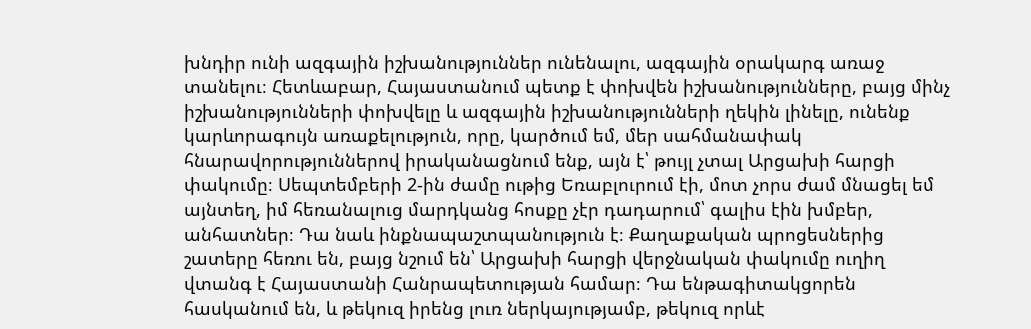խնդիր ունի ազգային իշխանություններ ունենալու, ազգային օրակարգ առաջ տանելու։ Հետևաբար, Հայաստանում պետք է փոխվեն իշխանությունները, բայց մինչ իշխանությունների փոխվելը և ազգային իշխանությունների ղեկին լինելը, ունենք կարևորագույն առաքելություն, որը, կարծում եմ, մեր սահմանափակ հնարավորություններով իրականացնում ենք, այն է՝ թույլ չտալ Արցախի հարցի փակումը։ Սեպտեմբերի 2-ին ժամը ութից Եռաբլուրում էի, մոտ չորս ժամ մնացել եմ այնտեղ, իմ հեռանալուց մարդկանց հոսքը չէր դադարում՝ գալիս էին խմբեր, անհատներ։ Դա նաև ինքնապաշտպանություն է։ Քաղաքական պրոցեսներից շատերը հեռու են, բայց նշում են՝ Արցախի հարցի վերջնական փակումը ուղիղ վտանգ է Հայաստանի Հանրապետության համար։ Դա ենթագիտակցորեն հասկանում են, և թեկուզ իրենց լուռ ներկայությամբ, թեկուզ որևէ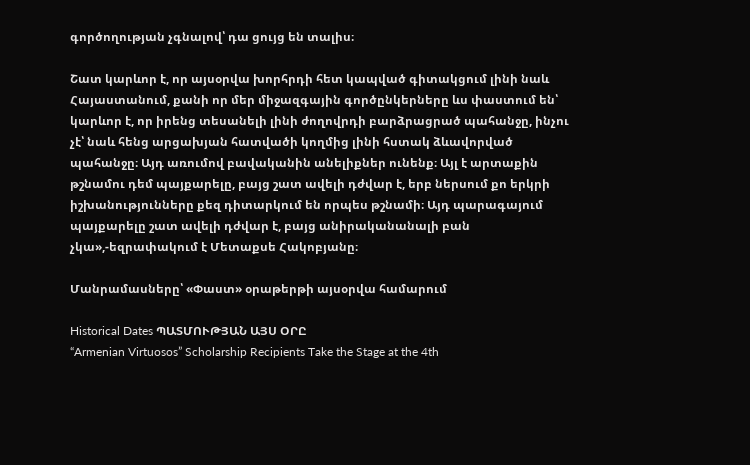գործողության չգնալով՝ դա ցույց են տալիս։

Շատ կարևոր է, որ այսօրվա խորհրդի հետ կապված գիտակցում լինի նաև Հայաստանում, քանի որ մեր միջազգային գործընկերները ևս փաստում են՝ կարևոր է, որ իրենց տեսանելի լինի ժողովրդի բարձրացրած պահանջը, ինչու չէ՝ նաև հենց արցախյան հատվածի կողմից լինի հստակ ձևավորված պահանջը։ Այդ առումով բավականին անելիքներ ունենք։ Այլ է արտաքին թշնամու դեմ պայքարելը, բայց շատ ավելի դժվար է, երբ ներսում քո երկրի իշխանությունները քեզ դիտարկում են որպես թշնամի։ Այդ պարագայում պայքարելը շատ ավելի դժվար է, բայց անիրականանալի բան չկա»,-եզրափակում է Մետաքսե Հակոբյանը։

Մանրամասները՝ «Փաստ» օրաթերթի այսօրվա համարում

Historical Dates ՊԱՏՄՈՒԹՅԱՆ ԱՅՍ ՕՐԸ
“Armenian Virtuosos” Scholarship Recipients Take the Stage at the 4th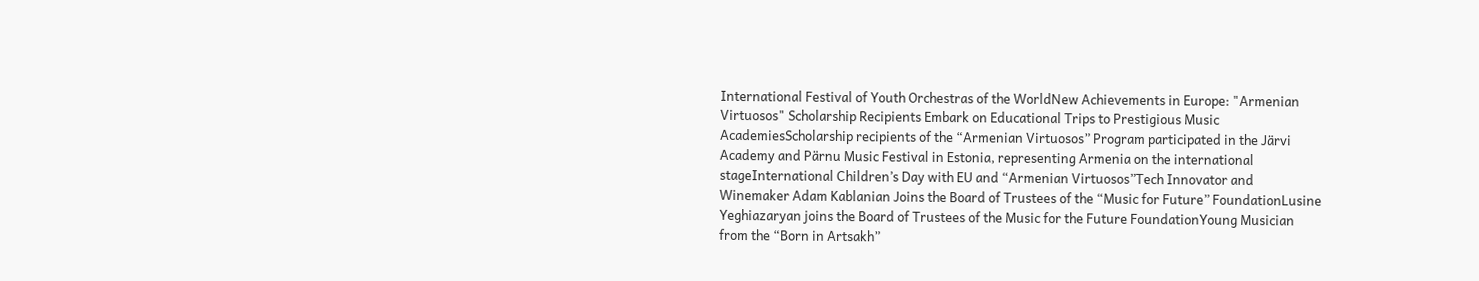International Festival of Youth Orchestras of the WorldNew Achievements in Europe: "Armenian Virtuosos" Scholarship Recipients Embark on Educational Trips to Prestigious Music AcademiesScholarship recipients of the “Armenian Virtuosos” Program participated in the Järvi Academy and Pärnu Music Festival in Estonia, representing Armenia on the international stageInternational Children’s Day with EU and “Armenian Virtuosos”Tech Innovator and Winemaker Adam Kablanian Joins the Board of Trustees of the “Music for Future” FoundationLusine Yeghiazaryan joins the Board of Trustees of the Music for the Future FoundationYoung Musician from the “Born in Artsakh”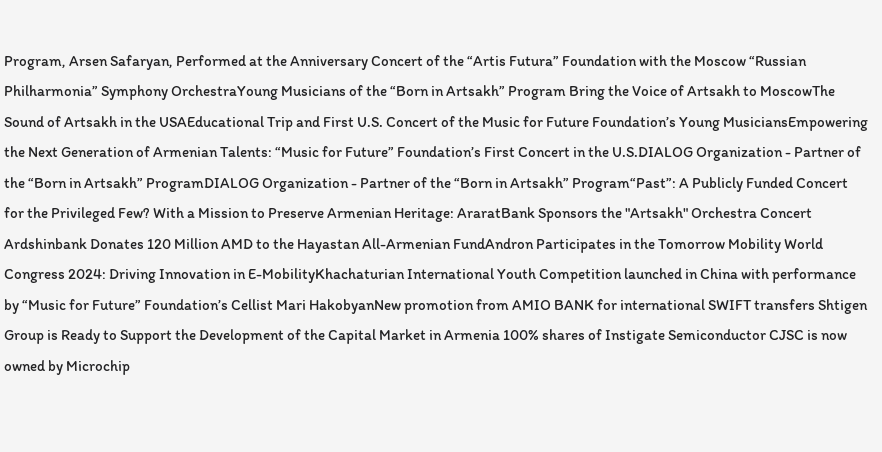Program, Arsen Safaryan, Performed at the Anniversary Concert of the “Artis Futura” Foundation with the Moscow “Russian Philharmonia” Symphony OrchestraYoung Musicians of the “Born in Artsakh” Program Bring the Voice of Artsakh to MoscowThe Sound of Artsakh in the USAEducational Trip and First U.S. Concert of the Music for Future Foundation’s Young MusiciansEmpowering the Next Generation of Armenian Talents: “Music for Future” Foundation’s First Concert in the U.S.DIALOG Organization - Partner of the “Born in Artsakh” ProgramDIALOG Organization - Partner of the “Born in Artsakh” Program“Past”: A Publicly Funded Concert for the Privileged Few? With a Mission to Preserve Armenian Heritage: AraratBank Sponsors the "Artsakh" Orchestra Concert Ardshinbank Donates 120 Million AMD to the Hayastan All-Armenian FundAndron Participates in the Tomorrow Mobility World Congress 2024: Driving Innovation in E-MobilityKhachaturian International Youth Competition launched in China with performance by “Music for Future” Foundation’s Cellist Mari HakobyanNew promotion from AMIO BANK for international SWIFT transfers Shtigen Group is Ready to Support the Development of the Capital Market in Armenia 100% shares of Instigate Semiconductor CJSC is now owned by Microchip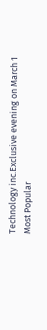Technology inc.Exclusive evening on March 1
Most Popular